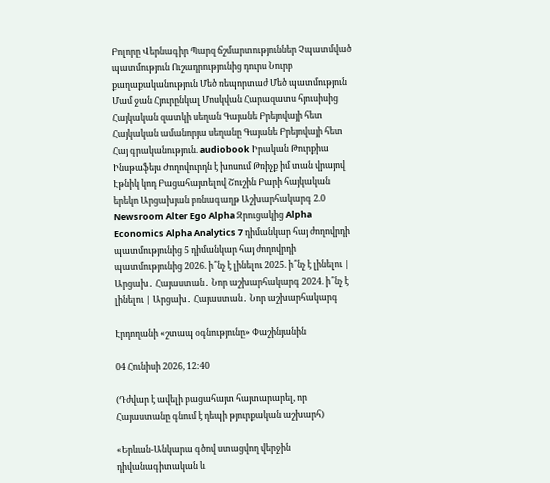Բոլորը Վերնագիր Պարզ ճշմարտություններ Չպատմված պատմություն Ուշադրությունից դուրս Նուրբ քաղաքականություն Մեծ ռեպորտաժ Մեծ պատմություն Մամ ջան Հյուրընկալ Մոսկվան Հարազատս հյուսիսից Հայկական զատկի սեղան Գայանե Բրեյովայի հետ Հայկական ամանորյա սեղանը Գայանե Բրեյովայի հետ Հայ գրականություն. audiobook Իրական Թուրքիա Ինսթաֆեյս Ժողովուրդն է խոսում Թռիչք իմ տան վրայով Էթնիկ կոդ Բացահայտելով Շուշին Բարի հայկական երեկո Արցախյան բռնագաղթ Աշխարհակարգ 2.0 Newsroom Alter Ego Alpha Զրուցակից Alpha Economics Alpha Analytics 7 դիմանկար հայ ժողովրդի պատմությունից 5 դիմանկար հայ ժողովրդի պատմությունից 2026. ի՞նչ է լինելու 2025. ի՞նչ է լինելու | Արցախ․ Հայաստան․ Նոր աշխարհակարգ 2024. ի՞նչ է լինելու | Արցախ․ Հայաստան․ Նոր աշխարհակարգ

Էրդողանի «շտապ օգնությունը» Փաշինյանին

04 Հունիսի 2026, 12:40

(Դժվար է ավելի բացահայտ հայտարարել, որ Հայաստանը գնում է դեպի թյուրքական աշխարհ)

«Երևան-Անկարա գծով ստացվող վերջին դիվանագիտական և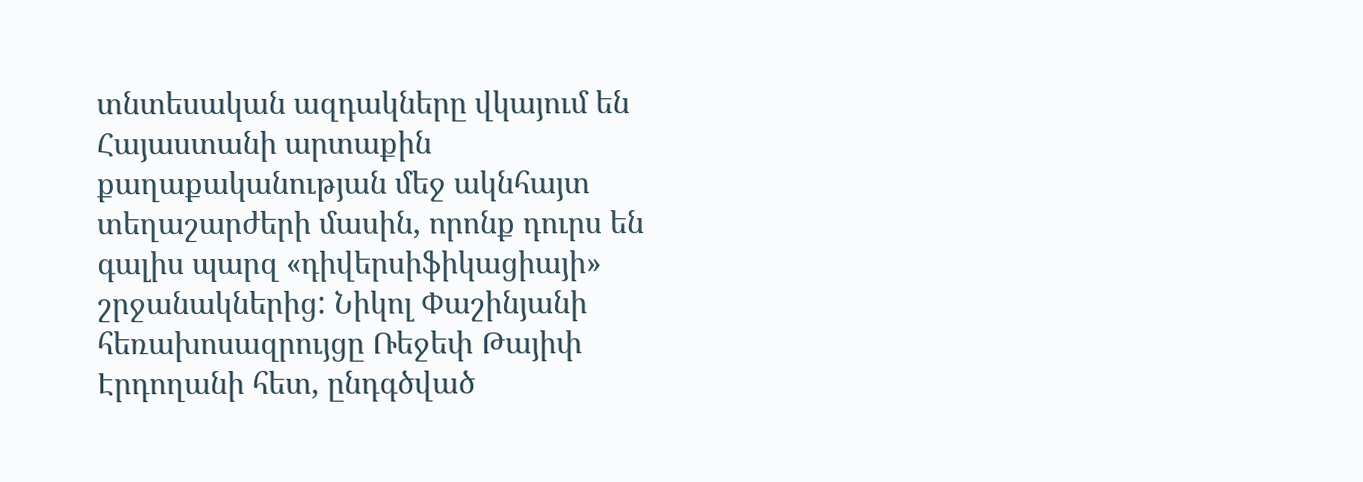տնտեսական ազդակները վկայում են Հայաստանի արտաքին քաղաքականության մեջ ակնհայտ տեղաշարժերի մասին, որոնք դուրս են գալիս պարզ «դիվերսիֆիկացիայի» շրջանակներից: Նիկոլ Փաշինյանի հեռախոսազրույցը Ռեջեփ Թայիփ Էրդողանի հետ, ընդգծված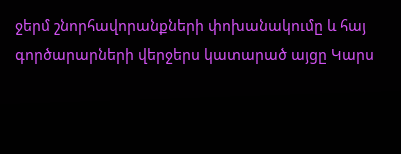ջերմ շնորհավորանքների փոխանակումը և հայ գործարարների վերջերս կատարած այցը Կարս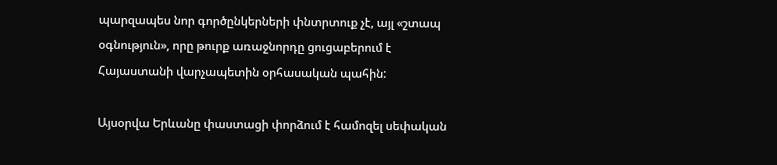պարզապես նոր գործընկերների փնտրտուք չէ, այլ «շտապ օգնություն», որը թուրք առաջնորդը ցուցաբերում է Հայաստանի վարչապետին օրհասական պահին:

Այսօրվա Երևանը փաստացի փորձում է համոզել սեփական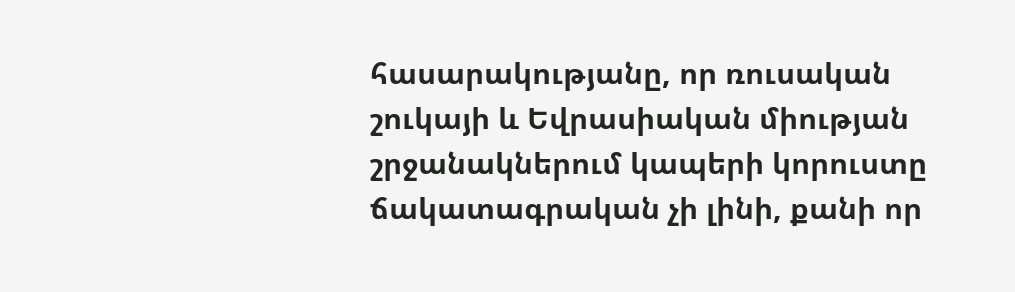հասարակությանը, որ ռուսական շուկայի և Եվրասիական միության շրջանակներում կապերի կորուստը ճակատագրական չի լինի, քանի որ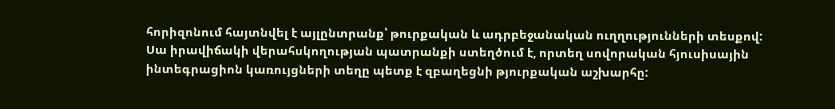հորիզոնում հայտնվել է այլընտրանք՝ թուրքական և ադրբեջանական ուղղությունների տեսքով: Սա իրավիճակի վերահսկողության պատրանքի ստեղծում է, որտեղ սովորական հյուսիսային ինտեգրացիոն կառույցների տեղը պետք է զբաղեցնի թյուրքական աշխարհը: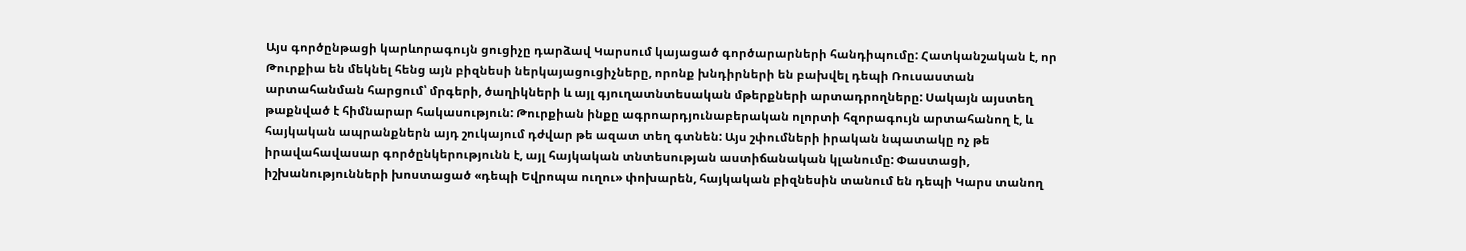Այս գործընթացի կարևորագույն ցուցիչը դարձավ Կարսում կայացած գործարարների հանդիպումը: Հատկանշական է, որ Թուրքիա են մեկնել հենց այն բիզնեսի ներկայացուցիչները, որոնք խնդիրների են բախվել դեպի Ռուսաստան արտահանման հարցում՝ մրգերի, ծաղիկների և այլ գյուղատնտեսական մթերքների արտադրողները: Սակայն այստեղ թաքնված է հիմնարար հակասություն: Թուրքիան ինքը ագրոարդյունաբերական ոլորտի հզորագույն արտահանող է, և հայկական ապրանքներն այդ շուկայում դժվար թե ազատ տեղ գտնեն: Այս շփումների իրական նպատակը ոչ թե իրավահավասար գործընկերությունն է, այլ հայկական տնտեսության աստիճանական կլանումը: Փաստացի, իշխանությունների խոստացած «դեպի Եվրոպա ուղու» փոխարեն, հայկական բիզնեսին տանում են դեպի Կարս տանող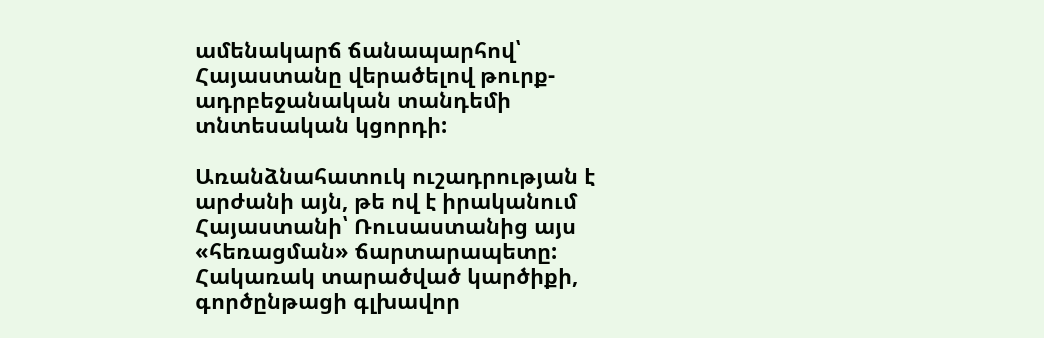ամենակարճ ճանապարհով՝ Հայաստանը վերածելով թուրք-ադրբեջանական տանդեմի տնտեսական կցորդի:

Առանձնահատուկ ուշադրության է արժանի այն, թե ով է իրականում Հայաստանի՝ Ռուսաստանից այս «հեռացման» ճարտարապետը: Հակառակ տարածված կարծիքի, գործընթացի գլխավոր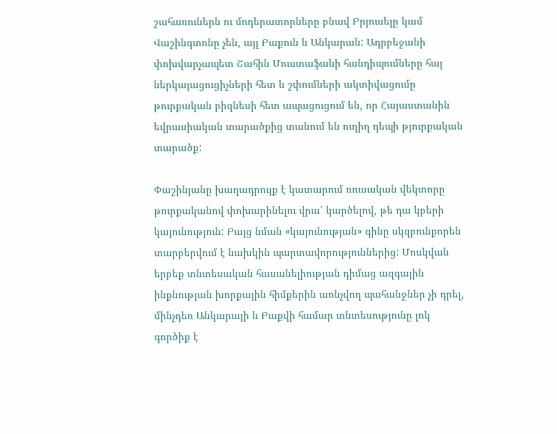շահառուներն ու մոդերատորները բնավ Բրյուսելը կամ Վաշինգտոնը չեն, այլ Բաքուն և Անկարան: Ադրբեջանի փոխվարչապետ Շահին Մուստաֆաևի հանդիպումները հայ ներկայացուցիչների հետ և շփումների ակտիվացումը թուրքական բիզնեսի հետ ապացուցում են, որ Հայաստանին եվրասիական տարածքից տանում են ուղիղ դեպի թյուրքական տարածք:

Փաշինյանը խաղադրույք է կատարում ռուսական վեկտորը թուրքականով փոխարինելու վրա՝ կարծելով, թե դա կբերի կայունություն: Բայց նման «կայունության» գինը սկզբունքորեն տարբերվում է նախկին պարտավորություններից: Մոսկվան երբեք տնտեսական հասանելիության դիմաց ազգային ինքնության խորքային հիմքերին առնչվող պահանջներ չի դրել, մինչդեռ Անկարայի և Բաքվի համար տնտեսությունը լոկ գործիք է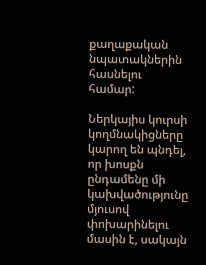քաղաքական նպատակներին հասնելու համար:

Ներկայիս կուրսի կողմնակիցները կարող են պնդել, որ խոսքն ընդամենը մի կախվածությունը մյուսով փոխարինելու մասին է, սակայն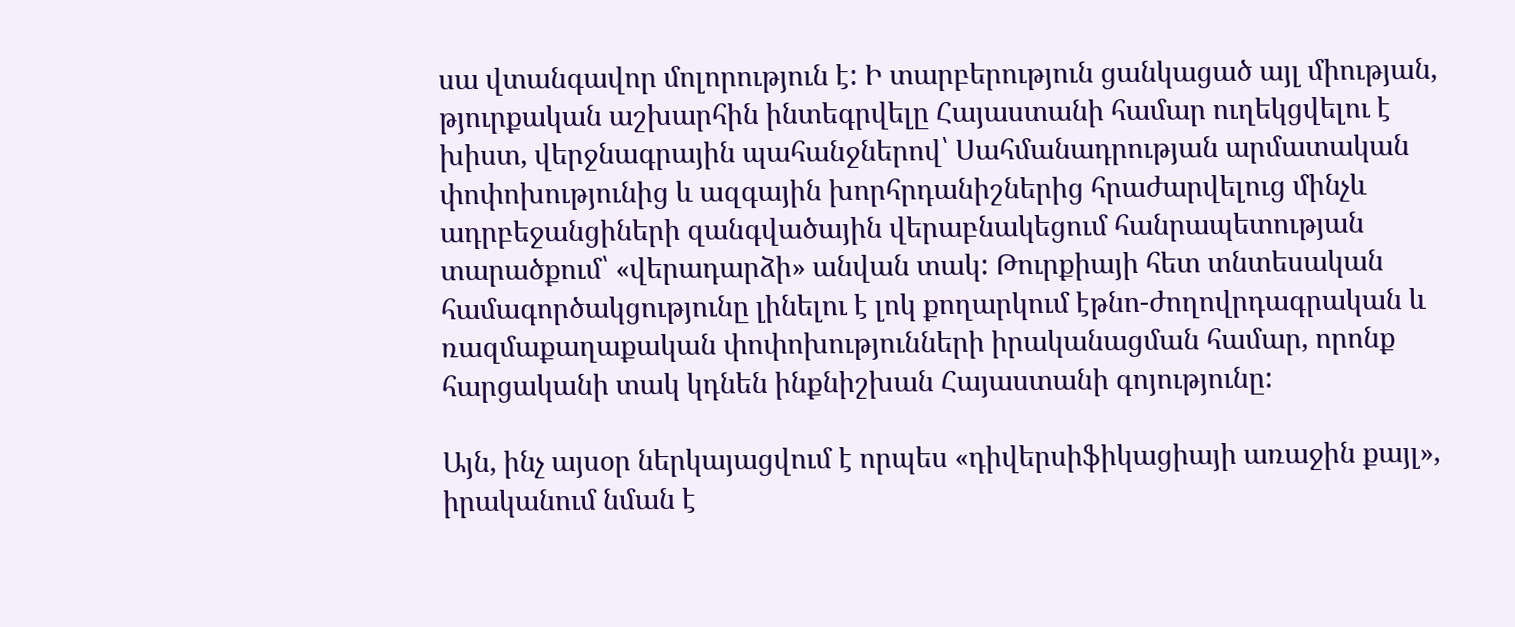սա վտանգավոր մոլորություն է: Ի տարբերություն ցանկացած այլ միության, թյուրքական աշխարհին ինտեգրվելը Հայաստանի համար ուղեկցվելու է խիստ, վերջնագրային պահանջներով՝ Սահմանադրության արմատական փոփոխությունից և ազգային խորհրդանիշներից հրաժարվելուց մինչև ադրբեջանցիների զանգվածային վերաբնակեցում հանրապետության տարածքում՝ «վերադարձի» անվան տակ: Թուրքիայի հետ տնտեսական համագործակցությունը լինելու է լոկ քողարկում էթնո-ժողովրդագրական և ռազմաքաղաքական փոփոխությունների իրականացման համար, որոնք հարցականի տակ կդնեն ինքնիշխան Հայաստանի գոյությունը:

Այն, ինչ այսօր ներկայացվում է որպես «դիվերսիֆիկացիայի առաջին քայլ», իրականում նման է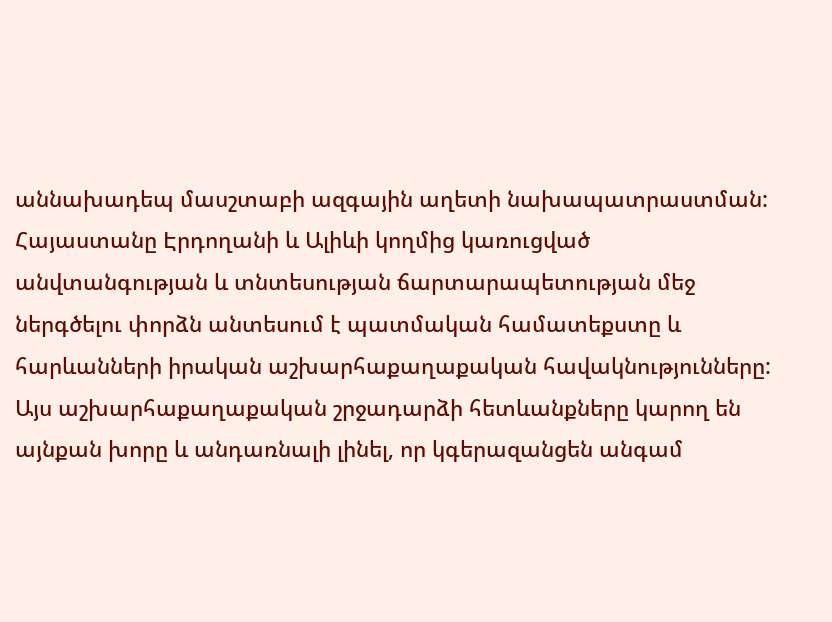աննախադեպ մասշտաբի ազգային աղետի նախապատրաստման: Հայաստանը Էրդողանի և Ալիևի կողմից կառուցված անվտանգության և տնտեսության ճարտարապետության մեջ ներգծելու փորձն անտեսում է պատմական համատեքստը և հարևանների իրական աշխարհաքաղաքական հավակնությունները: Այս աշխարհաքաղաքական շրջադարձի հետևանքները կարող են այնքան խորը և անդառնալի լինել, որ կգերազանցեն անգամ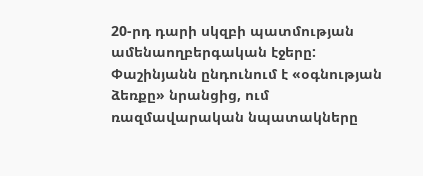20-րդ դարի սկզբի պատմության ամենաողբերգական էջերը: Փաշինյանն ընդունում է «օգնության ձեռքը» նրանցից, ում ռազմավարական նպատակները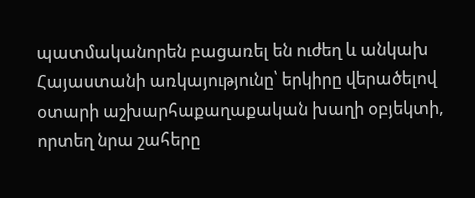պատմականորեն բացառել են ուժեղ և անկախ Հայաստանի առկայությունը՝ երկիրը վերածելով օտարի աշխարհաքաղաքական խաղի օբյեկտի, որտեղ նրա շահերը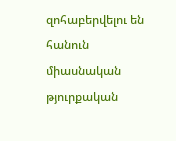զոհաբերվելու են հանուն միասնական թյուրքական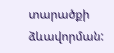տարածքի ձևավորման: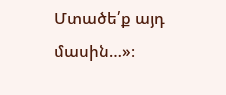Մտածե՛ք այդ մասին…»։